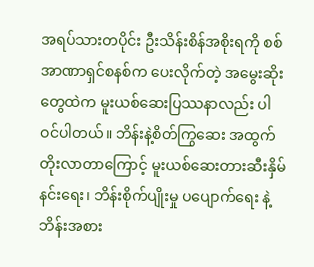အရပ်သားတပိုင်း ဦးသိန်းစိန်အစိုးရကို စစ်အာဏာရှင်စနစ်က ပေးလိုက်တဲ့ အမွေးဆိုးတွေထဲက မူးယစ်ဆေးပြဿနာလည်း ပါဝင်ပါတယ်။ ဘိန်းနဲ့စိတ်ကြွဆေး အထွက်တိုးလာတာကြောင့် မူးယစ်ဆေးတားဆီးနှိမ်နင်းရေး၊ ဘိန်းစိုက်ပျိုးမှု ပပျောက်ရေး နဲ့ ဘိန်းအစား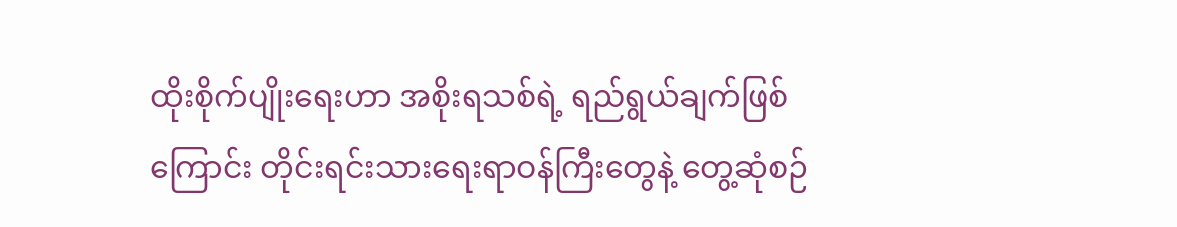ထိုးစိုက်ပျိုးရေးဟာ အစိုးရသစ်ရဲ့ ရည်ရွယ်ချက်ဖြစ်ကြောင်း တိုင်းရင်းသားရေးရာဝန်ကြီးတွေနဲ့ တွေ့ဆုံစဉ်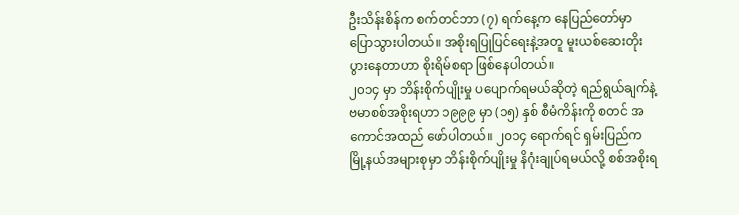ဦးသိန်းစိန်က စက်တင်ဘာ (၇) ရက်နေ့က နေပြည်တော်မှာ ပြောသွားပါတယ်။ အစိုးရပြုပြင်ရေးနဲ့အတူ မူးယစ်ဆေးတိုးပွားနေတာဟာ စိုးရိမ်စရာ ဖြစ်နေပါတယ်။
၂၀၁၄ မှာ ဘိန်းစိုက်ပျိုးမှု ပပျောက်ရမယ်ဆိုတဲ့ ရည်ရွယ်ချက်နဲ့ ဗမာစစ်အစိုးရဟာ ၁၉၉၉ မှာ (၁၅) နှစ် စီမံကိန်းကို စတင် အကောင်အထည် ဖော်ပါတယ်။ ၂၀၁၄ ရောက်ရင် ရှမ်းပြည်က မြို့နယ်အများစုမှာ ဘိန်းစိုက်ပျိုးမှု နိဂုံးချုပ်ရမယ်လို့ စစ်အစိုးရ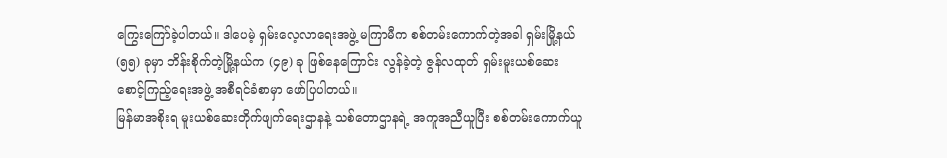ကြွေးကြော်ခဲ့ပါတယ်။ ဒါပေမဲ့ ရှမ်းလေ့လာရေးအဖွဲ့ မကြာမီက စစ်တမ်းကောက်တဲ့အခါ ရှမ်းမြို့နယ် (၅၅) ခုမှာ ဘိန်းစိုက်တဲ့မြို့နယ်က (၄၉) ခု ဖြစ်နေကြောင်း လွန်ခဲ့တဲ့ ဇွန်လထုတ် ရှမ်းမူးယစ်ဆေး စောင့်ကြည့်ရေးအဖွဲ့ အစီရင်ခံစာမှာ ဖော်ပြပါတယ်။
မြန်မာအစိုးရ မူးယစ်ဆေးတိုက်ဖျက်ရေးဌာနနဲ့ သစ်တောဌာနရဲ့ အကူအညီယူပြီး စစ်တမ်းကောက်ယူ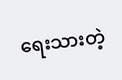ရေးသားတဲ့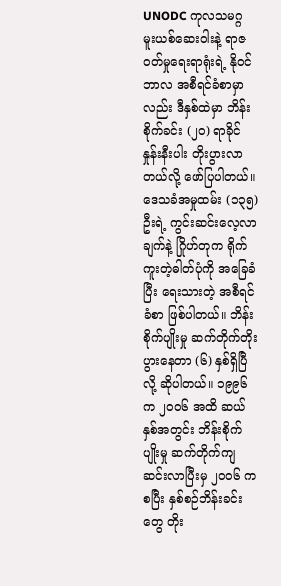UNODC ကုလသမဂ္ဂ မူးယစ်ဆေးဝါးနဲ့ ရာဇဝတ်မှုရေးရာရုံးရဲ့ နိုဝင်ဘာလ အစီရင်ခံစာမှာလည်း ဒီနှစ်ထဲမှာ ဘိန်းစိုက်ခင်း (၂၀) ရာခိုင်နှုန်းနီးပါး တိုးပွားလာတယ်လို့ ဖော်ပြပါတယ်။ ဒေသခံအမှုထမ်း (၁၃၅) ဦးရဲ့ ကွင်းဆင်းလေ့လာချက်နဲ့ ဂြိုဟ်တုက ရိုက်ကူးတဲ့ဓါတ်ပုံကို အခြေခံပြီး ရေးသားတဲ့ အစီရင်ခံစာ ဖြစ်ပါတယ်။ ဘိန်းစိုက်ပျိုးမှု ဆက်တိုက်တိုးပွားနေတာ (၆) နှစ်ရှိပြီလို့ ဆိုပါတယ်။ ၁၉၉၆ က ၂၀၀၆ အထိ ဆယ်နှစ်အတွင်း ဘိန်းစိုက်ပျိုးမှု ဆက်တိုက်ကျဆင်းလာပြီးမှ ၂၀၀၆ ကစပြီး နှစ်စဉ်ဘိန်းခင်းတွေ တိုး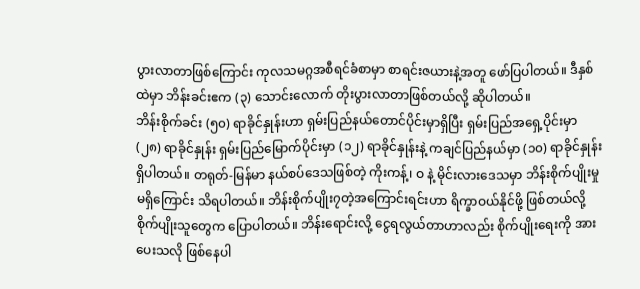ပွားလာတာဖြစ်ကြောင်း ကုလသမဂ္ဂအစီရင်ခံစာမှာ စာရင်းဇယားနဲ့အတူ ဖော်ပြပါတယ်။ ဒီနှစ်ထဲမှာ ဘိန်းခင်းဧက (၃) သောင်းလောက် တိုးပွားလာတာဖြစ်တယ်လို့ ဆိုပါတယ်။
ဘိန်းစိုက်ခင်း (၅၀) ရာခိုင်နှုန်းဟာ ရှမ်းပြည်နယ်တောင်ပိုင်းမှာရှိပြီး ရှမ်းပြည်အရှေ့ပိုင်းမှာ (၂၈) ရာခိုင်နှုန်း ရှမ်းပြည်မြောက်ပိုင်းမှာ (၁၂) ရာခိုင်နှုန်းနဲ့ ကချင်ပြည်နယ်မှာ (၁၀) ရာခိုင်နှုန်း ရှိပါတယ်။ တရုတ်-မြန်မာ နယ်စပ်ဒေသဖြစ်တဲ့ ကိုးကန့်၊ ဝ နဲ့ မိုင်းလားဒေသမှာ ဘိန်းစိုက်ပျိုးမှု မရှိကြောင်း သိရပါတယ်။ ဘိန်းစိုက်ပျိုး၇တဲ့အကြောင်းရင်းဟာ ရိက္ခာဝယ်နိုင်ဖို့ ဖြစ်တယ်လို့ စိုက်ပျိုးသူတွေက ပြောပါတယ်။ ဘိန်းရောင်းလို့ ငွေရလွယ်တာဟာလည်း စိုက်ပျိုးရေးကို အားပေးသလို ဖြစ်နေပါ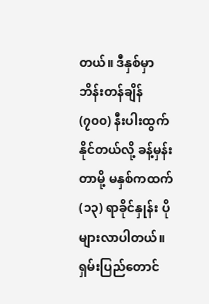တယ်။ ဒီနှစ်မှာ ဘိန်းတန်ချိန် (၇၀၀) နီးပါးထွက်နိုင်တယ်လို့ ခန့်မှန်းတာမို့ မနှစ်ကထက် (၁၃) ရာခိုင်နှုန်း ပိုများလာပါတယ်။ ရှမ်းပြည်တောင်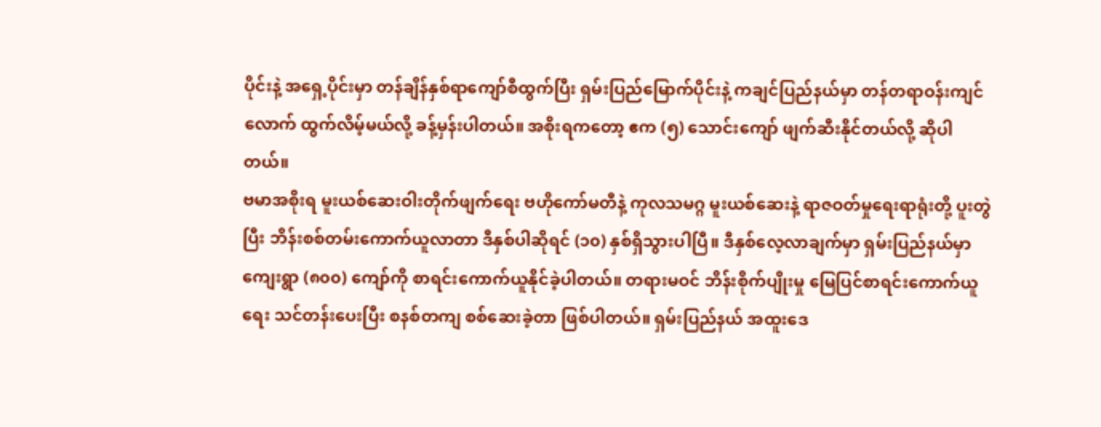ပိုင်းနဲ့ အရှေ့ပိုင်းမှာ တန်ချိန်နှစ်ရာကျော်စီထွက်ပြီး ရှမ်းပြည်မြောက်ပိုင်းနဲ့ ကချင်ပြည်နယ်မှာ တန်တရာဝန်းကျင်လောက် ထွက်လိမ့်မယ်လို့ ခန့်မှန်းပါတယ်။ အစိုးရကတော့ ဧက (၅) သောင်းကျော် ဖျက်ဆီးနိုင်တယ်လို့ ဆိုပါတယ်။
ဗမာအစိုးရ မူးယစ်ဆေးဝါးတိုက်ဖျက်ရေး ဗဟိုကော်မတီနဲ့ ကုလသမဂ္ဂ မူးယစ်ဆေးနဲ့ ရာဇဝတ်မှုရေးရာရုံးတို့ ပူးတွဲပြီး ဘိန်းစစ်တမ်းကောက်ယူလာတာ ဒီနှစ်ပါဆိုရင် (၁၀) နှစ်ရှိသွားပါပြီ။ ဒီနှစ်လေ့လာချက်မှာ ရှမ်းပြည်နယ်မှာ ကျေးရွာ (၈၀၀) ကျော်ကို စာရင်းကောက်ယူနိုင်ခဲ့ပါတယ်။ တရားမဝင် ဘိန်းစိုက်ပျိုးမှု မြေပြင်စာရင်းကောက်ယူရေး သင်တန်းပေးပြီး စနစ်တကျ စစ်ဆေးခဲ့တာ ဖြစ်ပါတယ်။ ရှမ်းပြည်နယ် အထူးဒေ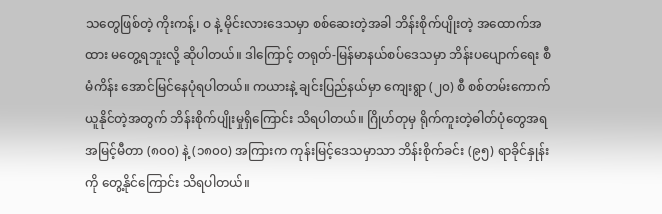သတွေဖြစ်တဲ့ ကိုးကန့်၊ ဝ နဲ့ မိုင်းလားဒေသမှာ စစ်ဆေးတဲ့အခါ ဘိန်းစိုက်ပျိုးတဲ့ အထောက်အထား မတွေ့ရဘူးလို့ ဆိုပါတယ်။ ဒါကြောင့် တရုတ်-မြန်မာနယ်စပ်ဒေသမှာ ဘိန်းပပျောက်ရေး စီမံကိန်း အောင်မြင်နေပုံရပါတယ်။ ကယားနဲ့ ချင်းပြည်နယ်မှာ ကျေးရွာ (၂၀) စီ စစ်တမ်းကောက်ယူနိုင်တဲ့အတွက် ဘိန်းစိုက်ပျိုးမှုရှိကြောင်း သိရပါတယ်။ ဂြိုဟ်တုမှ ရိုက်ကူးတဲ့ဓါတ်ပုံတွေအရ အမြင့်မီတာ (၈၀၀) နဲ့ (၁၈၀၀) အကြားက ကုန်းမြင့်ဒေသမှာသာ ဘိန်းစိုက်ခင်း (၉၅) ရာခိုင်နှုန်းကို တွေ့နိုင်ကြောင်း သိရပါတယ်။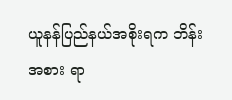ယူနန်ပြည်နယ်အစိုးရက ဘိန်းအစား ရာ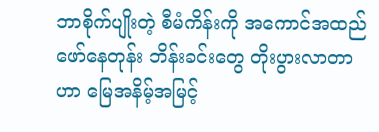ဘာစိုက်ပျိုးတဲ့ စီမံကိန်းကို အကောင်အထည်ဖော်နေတုန်း ဘိန်းခင်းတွေ တိုးပွားလာတာဟာ မြေအနိမ့်အမြင့်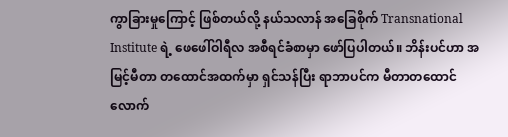ကွာခြားမှုကြောင့် ဖြစ်တယ်လို့ နယ်သလာန် အခြေစိုက် Transnational Institute ရဲ့ ဖေဖေါ်ဝါရီလ အစီရင်ခံစာမှာ ဖော်ပြပါတယ်။ ဘိန်းပင်ဟာ အမြင့်မီတာ တထောင်အထက်မှာ ရှင်သန်ပြီး ရာဘာပင်က မီတာတထောင်လောက်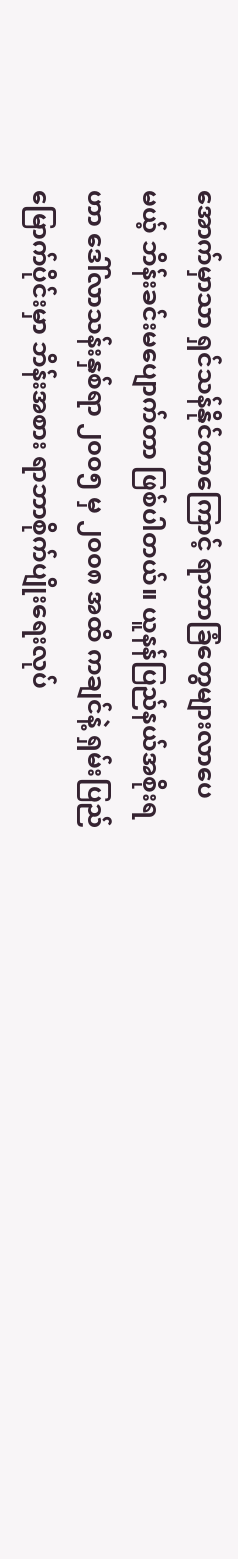အောက်မှာသာ ရှင်သန်နိုင်တာကြောင့် ရာဘာခြံတွေများလာပေမယ့် ဘိန်းခင်းမပျောက်တာ ဖြစ်ပါတယ်။ ယူနန်ပြည်နယ်အစိုးရဟာ ဒေါ်လာသန်းနှစ်ရာ ၂၀၀၅ မှ ၂၀၀၈ အထိ ကချင်နဲ့ ရှမ်းပြည်မြောက်ပိုင်းမှာ ဘိန်းအစား ရာဘာစိုက်ပျိုးရေးလုပ်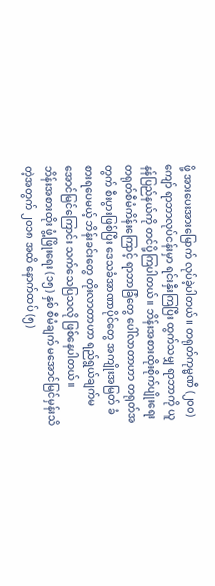ဖို့ အားပေးအားမြောက် လုပ်ခဲ့ပါတယ်။ တရုတ်ကုမ္မဏီ (၂၀၀) ကျော် ရာဘာလုပ်ငန်းမှာ ရင်းနှီးကြပြီး ထွက်သမျှ ရာဘာကို ယူနန်ပြည်နယ်ကို တင်ပို့ကြပါတယ်။ ဘိန်းအစားထိုးစိုက်ပျိုးရေး တရုတ်စီမံကိန်းကြောင့် ရာဘာခြံတွေ ပေါ်လာတာဟာ တရုတ်အတွက် စီးပွားဖြစ်ပြီး ဒေသခံအာဏာပိုင်တွေ အကျိုးအမြတ် ခံစားရပေမယ့် ဘိန်းခင်းတွေ တိုးလာတာဟာ ရည်ရွယ်ချက်မအောင်မြင်ကြောင်း သက်သေပြသလို ဖြစ်နေပါတယ်။
ဘိန်းအစားထိုး ဖွံ့ဖြိုးရေး (၁၅) နှစ် စီမံချက် မအောင်မြင်မှန်းသိတဲ့အတွက် ၂၀၁၈ အထိ နောက်ထပ် (၅)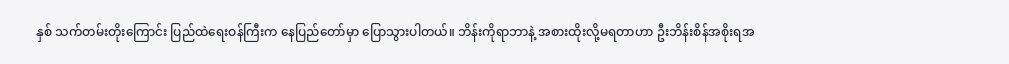နှစ် သက်တမ်းတိုးကြောင်း ပြည်ထဲရေးဝန်ကြီးက နေပြည်တော်မှာ ပြောသွားပါတယ်။ ဘိန်းကိုရာဘာနဲ့ အစားထိုးလို့မရတာဟာ ဦးဘိန်းစိန်အစိုးရအ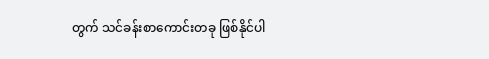တွက် သင်ခန်းစာကောင်းတခု ဖြစ်နိုင်ပါ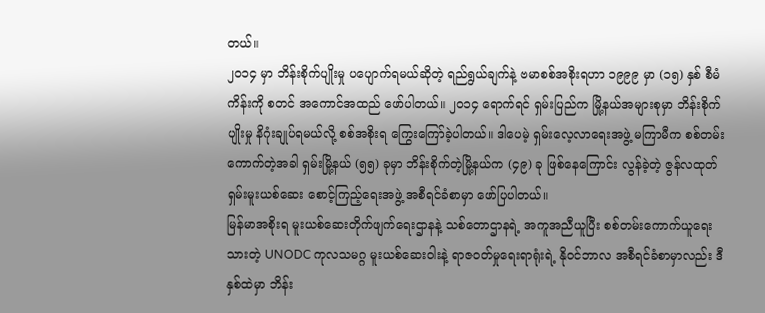တယ်။
၂၀၁၄ မှာ ဘိန်းစိုက်ပျိုးမှု ပပျောက်ရမယ်ဆိုတဲ့ ရည်ရွယ်ချက်နဲ့ ဗမာစစ်အစိုးရဟာ ၁၉၉၉ မှာ (၁၅) နှစ် စီမံကိန်းကို စတင် အကောင်အထည် ဖော်ပါတယ်။ ၂၀၁၄ ရောက်ရင် ရှမ်းပြည်က မြို့နယ်အများစုမှာ ဘိန်းစိုက်ပျိုးမှု နိဂုံးချုပ်ရမယ်လို့ စစ်အစိုးရ ကြွေးကြော်ခဲ့ပါတယ်။ ဒါပေမဲ့ ရှမ်းလေ့လာရေးအဖွဲ့ မကြာမီက စစ်တမ်းကောက်တဲ့အခါ ရှမ်းမြို့နယ် (၅၅) ခုမှာ ဘိန်းစိုက်တဲ့မြို့နယ်က (၄၉) ခု ဖြစ်နေကြောင်း လွန်ခဲ့တဲ့ ဇွန်လထုတ် ရှမ်းမူးယစ်ဆေး စောင့်ကြည့်ရေးအဖွဲ့ အစီရင်ခံစာမှာ ဖော်ပြပါတယ်။
မြန်မာအစိုးရ မူးယစ်ဆေးတိုက်ဖျက်ရေးဌာနနဲ့ သစ်တောဌာနရဲ့ အကူအညီယူပြီး စစ်တမ်းကောက်ယူရေးသားတဲ့ UNODC ကုလသမဂ္ဂ မူးယစ်ဆေးဝါးနဲ့ ရာဇဝတ်မှုရေးရာရုံးရဲ့ နိုဝင်ဘာလ အစီရင်ခံစာမှာလည်း ဒီနှစ်ထဲမှာ ဘိန်း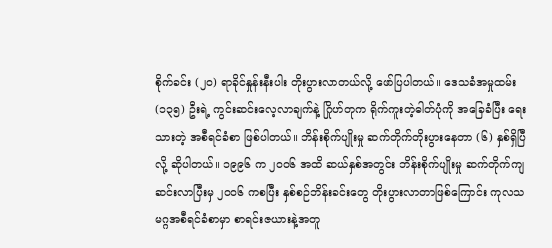စိုက်ခင်း (၂၀) ရာခိုင်နှုန်းနီးပါး တိုးပွားလာတယ်လို့ ဖော်ပြပါတယ်။ ဒေသခံအမှုထမ်း (၁၃၅) ဦးရဲ့ ကွင်းဆင်းလေ့လာချက်နဲ့ ဂြိုဟ်တုက ရိုက်ကူးတဲ့ဓါတ်ပုံကို အခြေခံပြီး ရေးသားတဲ့ အစီရင်ခံစာ ဖြစ်ပါတယ်။ ဘိန်းစိုက်ပျိုးမှု ဆက်တိုက်တိုးပွားနေတာ (၆) နှစ်ရှိပြီလို့ ဆိုပါတယ်။ ၁၉၉၆ က ၂၀၀၆ အထိ ဆယ်နှစ်အတွင်း ဘိန်းစိုက်ပျိုးမှု ဆက်တိုက်ကျဆင်းလာပြီးမှ ၂၀၀၆ ကစပြီး နှစ်စဉ်ဘိန်းခင်းတွေ တိုးပွားလာတာဖြစ်ကြောင်း ကုလသမဂ္ဂအစီရင်ခံစာမှာ စာရင်းဇယားနဲ့အတူ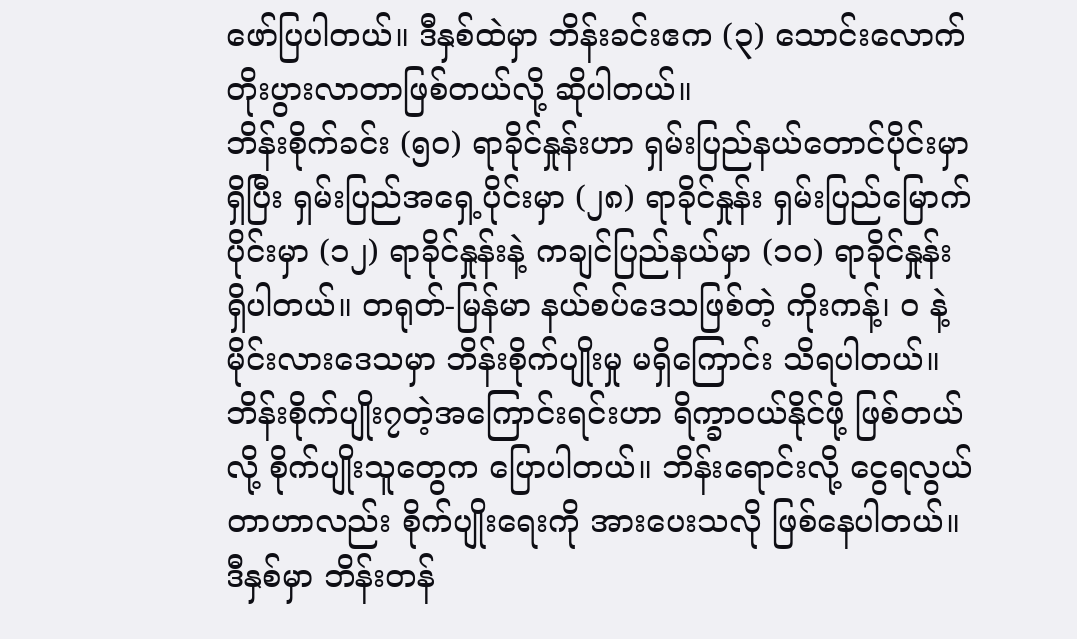ဖော်ပြပါတယ်။ ဒီနှစ်ထဲမှာ ဘိန်းခင်းဧက (၃) သောင်းလောက် တိုးပွားလာတာဖြစ်တယ်လို့ ဆိုပါတယ်။
ဘိန်းစိုက်ခင်း (၅၀) ရာခိုင်နှုန်းဟာ ရှမ်းပြည်နယ်တောင်ပိုင်းမှာရှိပြီး ရှမ်းပြည်အရှေ့ပိုင်းမှာ (၂၈) ရာခိုင်နှုန်း ရှမ်းပြည်မြောက်ပိုင်းမှာ (၁၂) ရာခိုင်နှုန်းနဲ့ ကချင်ပြည်နယ်မှာ (၁၀) ရာခိုင်နှုန်း ရှိပါတယ်။ တရုတ်-မြန်မာ နယ်စပ်ဒေသဖြစ်တဲ့ ကိုးကန့်၊ ဝ နဲ့ မိုင်းလားဒေသမှာ ဘိန်းစိုက်ပျိုးမှု မရှိကြောင်း သိရပါတယ်။ ဘိန်းစိုက်ပျိုး၇တဲ့အကြောင်းရင်းဟာ ရိက္ခာဝယ်နိုင်ဖို့ ဖြစ်တယ်လို့ စိုက်ပျိုးသူတွေက ပြောပါတယ်။ ဘိန်းရောင်းလို့ ငွေရလွယ်တာဟာလည်း စိုက်ပျိုးရေးကို အားပေးသလို ဖြစ်နေပါတယ်။ ဒီနှစ်မှာ ဘိန်းတန်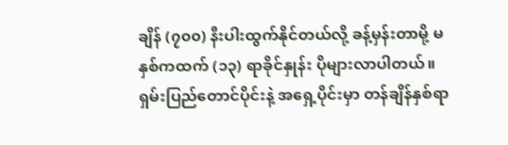ချိန် (၇၀၀) နီးပါးထွက်နိုင်တယ်လို့ ခန့်မှန်းတာမို့ မနှစ်ကထက် (၁၃) ရာခိုင်နှုန်း ပိုများလာပါတယ်။ ရှမ်းပြည်တောင်ပိုင်းနဲ့ အရှေ့ပိုင်းမှာ တန်ချိန်နှစ်ရာ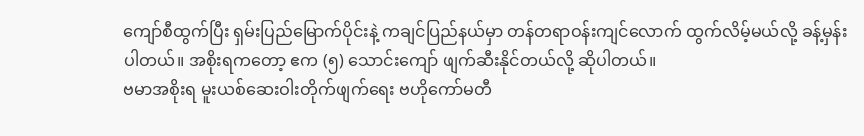ကျော်စီထွက်ပြီး ရှမ်းပြည်မြောက်ပိုင်းနဲ့ ကချင်ပြည်နယ်မှာ တန်တရာဝန်းကျင်လောက် ထွက်လိမ့်မယ်လို့ ခန့်မှန်းပါတယ်။ အစိုးရကတော့ ဧက (၅) သောင်းကျော် ဖျက်ဆီးနိုင်တယ်လို့ ဆိုပါတယ်။
ဗမာအစိုးရ မူးယစ်ဆေးဝါးတိုက်ဖျက်ရေး ဗဟိုကော်မတီ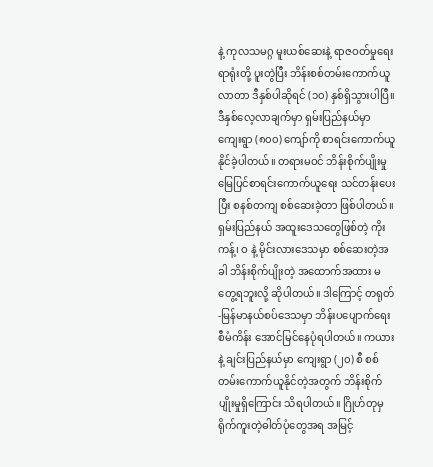နဲ့ ကုလသမဂ္ဂ မူးယစ်ဆေးနဲ့ ရာဇဝတ်မှုရေးရာရုံးတို့ ပူးတွဲပြီး ဘိန်းစစ်တမ်းကောက်ယူလာတာ ဒီနှစ်ပါဆိုရင် (၁၀) နှစ်ရှိသွားပါပြီ။ ဒီနှစ်လေ့လာချက်မှာ ရှမ်းပြည်နယ်မှာ ကျေးရွာ (၈၀၀) ကျော်ကို စာရင်းကောက်ယူနိုင်ခဲ့ပါတယ်။ တရားမဝင် ဘိန်းစိုက်ပျိုးမှု မြေပြင်စာရင်းကောက်ယူရေး သင်တန်းပေးပြီး စနစ်တကျ စစ်ဆေးခဲ့တာ ဖြစ်ပါတယ်။ ရှမ်းပြည်နယ် အထူးဒေသတွေဖြစ်တဲ့ ကိုးကန့်၊ ဝ နဲ့ မိုင်းလားဒေသမှာ စစ်ဆေးတဲ့အခါ ဘိန်းစိုက်ပျိုးတဲ့ အထောက်အထား မတွေ့ရဘူးလို့ ဆိုပါတယ်။ ဒါကြောင့် တရုတ်-မြန်မာနယ်စပ်ဒေသမှာ ဘိန်းပပျောက်ရေး စီမံကိန်း အောင်မြင်နေပုံရပါတယ်။ ကယားနဲ့ ချင်းပြည်နယ်မှာ ကျေးရွာ (၂၀) စီ စစ်တမ်းကောက်ယူနိုင်တဲ့အတွက် ဘိန်းစိုက်ပျိုးမှုရှိကြောင်း သိရပါတယ်။ ဂြိုဟ်တုမှ ရိုက်ကူးတဲ့ဓါတ်ပုံတွေအရ အမြင့်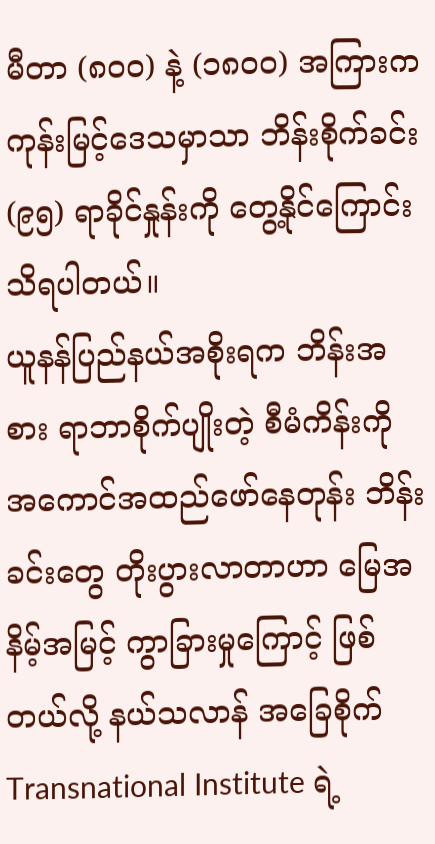မီတာ (၈၀၀) နဲ့ (၁၈၀၀) အကြားက ကုန်းမြင့်ဒေသမှာသာ ဘိန်းစိုက်ခင်း (၉၅) ရာခိုင်နှုန်းကို တွေ့နိုင်ကြောင်း သိရပါတယ်။
ယူနန်ပြည်နယ်အစိုးရက ဘိန်းအစား ရာဘာစိုက်ပျိုးတဲ့ စီမံကိန်းကို အကောင်အထည်ဖော်နေတုန်း ဘိန်းခင်းတွေ တိုးပွားလာတာဟာ မြေအနိမ့်အမြင့် ကွာခြားမှုကြောင့် ဖြစ်တယ်လို့ နယ်သလာန် အခြေစိုက် Transnational Institute ရဲ့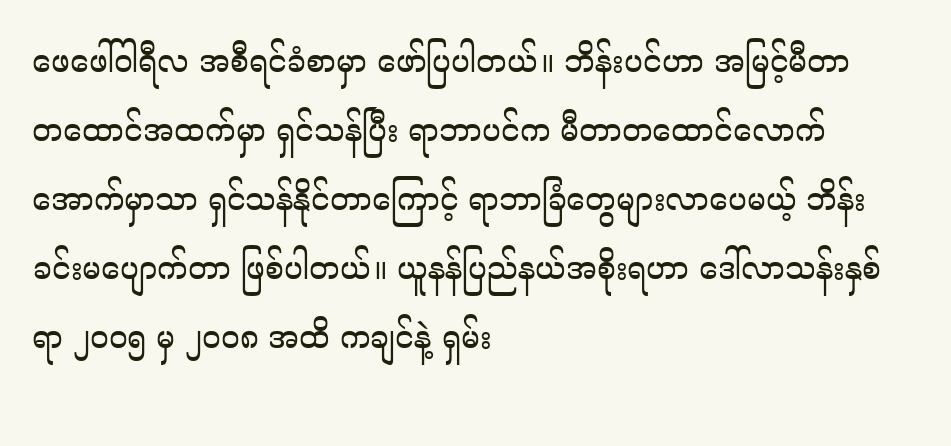ဖေဖေါ်ဝါရီလ အစီရင်ခံစာမှာ ဖော်ပြပါတယ်။ ဘိန်းပင်ဟာ အမြင့်မီတာ တထောင်အထက်မှာ ရှင်သန်ပြီး ရာဘာပင်က မီတာတထောင်လောက်အောက်မှာသာ ရှင်သန်နိုင်တာကြောင့် ရာဘာခြံတွေများလာပေမယ့် ဘိန်းခင်းမပျောက်တာ ဖြစ်ပါတယ်။ ယူနန်ပြည်နယ်အစိုးရဟာ ဒေါ်လာသန်းနှစ်ရာ ၂၀၀၅ မှ ၂၀၀၈ အထိ ကချင်နဲ့ ရှမ်း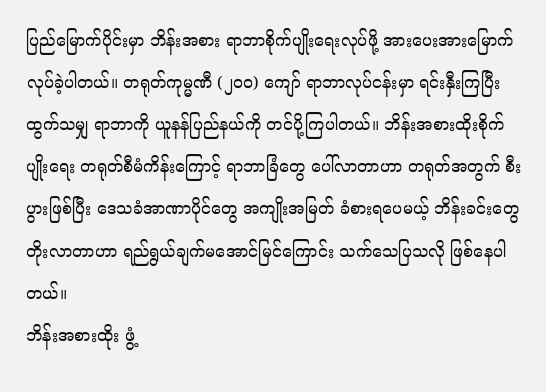ပြည်မြောက်ပိုင်းမှာ ဘိန်းအစား ရာဘာစိုက်ပျိုးရေးလုပ်ဖို့ အားပေးအားမြောက် လုပ်ခဲ့ပါတယ်။ တရုတ်ကုမ္မဏီ (၂၀၀) ကျော် ရာဘာလုပ်ငန်းမှာ ရင်းနှီးကြပြီး ထွက်သမျှ ရာဘာကို ယူနန်ပြည်နယ်ကို တင်ပို့ကြပါတယ်။ ဘိန်းအစားထိုးစိုက်ပျိုးရေး တရုတ်စီမံကိန်းကြောင့် ရာဘာခြံတွေ ပေါ်လာတာဟာ တရုတ်အတွက် စီးပွားဖြစ်ပြီး ဒေသခံအာဏာပိုင်တွေ အကျိုးအမြတ် ခံစားရပေမယ့် ဘိန်းခင်းတွေ တိုးလာတာဟာ ရည်ရွယ်ချက်မအောင်မြင်ကြောင်း သက်သေပြသလို ဖြစ်နေပါတယ်။
ဘိန်းအစားထိုး ဖွံ့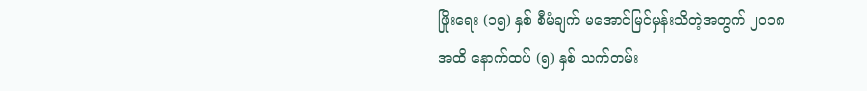ဖြိုးရေး (၁၅) နှစ် စီမံချက် မအောင်မြင်မှန်းသိတဲ့အတွက် ၂၀၁၈ အထိ နောက်ထပ် (၅) နှစ် သက်တမ်း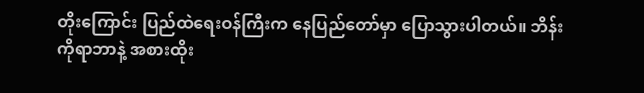တိုးကြောင်း ပြည်ထဲရေးဝန်ကြီးက နေပြည်တော်မှာ ပြောသွားပါတယ်။ ဘိန်းကိုရာဘာနဲ့ အစားထိုး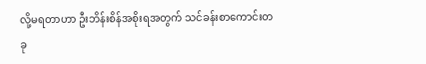လို့မရတာဟာ ဦးဘိန်းစိန်အစိုးရအတွက် သင်ခန်းစာကောင်းတခု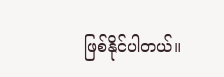ဖြစ်နိုင်ပါတယ်။